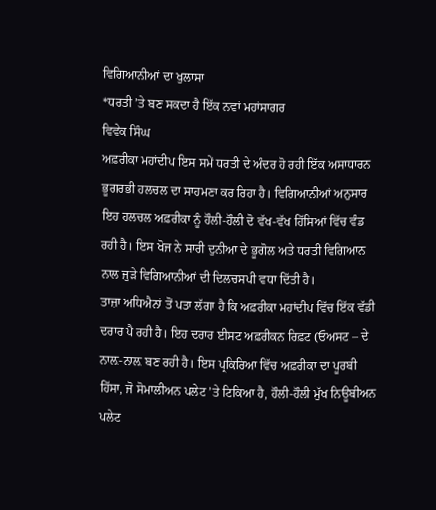ਵਿਗਿਆਨੀਆਂ ਦਾ ਖੁਲਾਸਾ
*ਧਰਤੀ ’ਤੇ ਬਣ ਸਕਦਾ ਹੈ ਇੱਕ ਨਵਾਂ ਮਹਾਂਸਾਗਰ
ਵਿਵੇਕ ਸਿੰਘ
ਅਫ਼ਰੀਕਾ ਮਹਾਂਦੀਪ ਇਸ ਸਮੇਂ ਧਰਤੀ ਦੇ ਅੰਦਰ ਹੋ ਰਹੀ ਇੱਕ ਅਸਾਧਾਰਨ ਭੂਗਰਭੀ ਹਲਚਲ ਦਾ ਸਾਹਮਣਾ ਕਰ ਰਿਹਾ ਹੈ। ਵਿਗਿਆਨੀਆਂ ਅਨੁਸਾਰ ਇਹ ਹਲਚਲ ਅਫ਼ਰੀਕਾ ਨੂੰ ਹੌਲੀ-ਹੌਲੀ ਦੋ ਵੱਖ-ਵੱਖ ਹਿੱਸਿਆਂ ਵਿੱਚ ਵੰਡ ਰਹੀ ਹੈ। ਇਸ ਖੋਜ ਨੇ ਸਾਰੀ ਦੁਨੀਆ ਦੇ ਭੂਗੋਲ ਅਤੇ ਧਰਤੀ ਵਿਗਿਆਨ ਨਾਲ ਜੁੜੇ ਵਿਗਿਆਨੀਆਂ ਦੀ ਦਿਲਚਸਪੀ ਵਧਾ ਦਿੱਤੀ ਹੈ।
ਤਾਜ਼ਾ ਅਧਿਐਨਾਂ ਤੋਂ ਪਤਾ ਲੱਗਾ ਹੈ ਕਿ ਅਫ਼ਰੀਕਾ ਮਹਾਂਦੀਪ ਵਿੱਚ ਇੱਕ ਵੱਡੀ ਦਰਾਰ ਪੈ ਰਹੀ ਹੈ। ਇਹ ਦਰਾਰ ਈਸਟ ਅਫ਼ਰੀਕਨ ਰਿਫ਼ਟ (ਓਅਸਟ – ਦੇ ਨਾਲ਼-ਨਾਲ਼ ਬਣ ਰਹੀ ਹੈ। ਇਸ ਪ੍ਰਕਿਰਿਆ ਵਿੱਚ ਅਫ਼ਰੀਕਾ ਦਾ ਪੂਰਬੀ ਹਿੱਸਾ, ਜੋ ਸੋਮਾਲੀਅਨ ਪਲੇਟ ’ਤੇ ਟਿਕਿਆ ਹੈ, ਹੌਲੀ-ਹੌਲੀ ਮੁੱਖ ਨਿਊਬੀਅਨ ਪਲੇਟ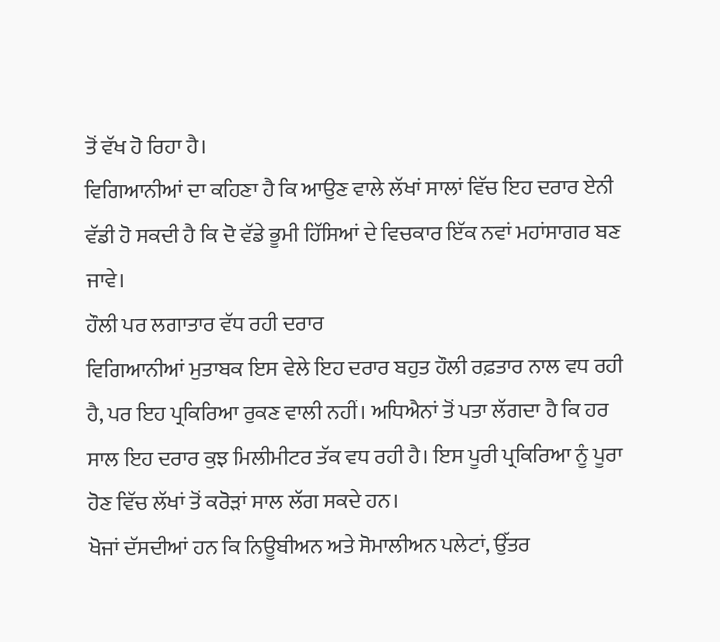ਤੋਂ ਵੱਖ ਹੋ ਰਿਹਾ ਹੈ।
ਵਿਗਿਆਨੀਆਂ ਦਾ ਕਹਿਣਾ ਹੈ ਕਿ ਆਉਣ ਵਾਲੇ ਲੱਖਾਂ ਸਾਲਾਂ ਵਿੱਚ ਇਹ ਦਰਾਰ ਏਨੀ ਵੱਡੀ ਹੋ ਸਕਦੀ ਹੈ ਕਿ ਦੋ ਵੱਡੇ ਭੂਮੀ ਹਿੱਸਿਆਂ ਦੇ ਵਿਚਕਾਰ ਇੱਕ ਨਵਾਂ ਮਹਾਂਸਾਗਰ ਬਣ ਜਾਵੇ।
ਹੌਲੀ ਪਰ ਲਗਾਤਾਰ ਵੱਧ ਰਹੀ ਦਰਾਰ
ਵਿਗਿਆਨੀਆਂ ਮੁਤਾਬਕ ਇਸ ਵੇਲੇ ਇਹ ਦਰਾਰ ਬਹੁਤ ਹੌਲੀ ਰਫ਼ਤਾਰ ਨਾਲ ਵਧ ਰਹੀ ਹੈ, ਪਰ ਇਹ ਪ੍ਰਕਿਰਿਆ ਰੁਕਣ ਵਾਲੀ ਨਹੀਂ। ਅਧਿਐਨਾਂ ਤੋਂ ਪਤਾ ਲੱਗਦਾ ਹੈ ਕਿ ਹਰ ਸਾਲ ਇਹ ਦਰਾਰ ਕੁਝ ਮਿਲੀਮੀਟਰ ਤੱਕ ਵਧ ਰਹੀ ਹੈ। ਇਸ ਪੂਰੀ ਪ੍ਰਕਿਰਿਆ ਨੂੰ ਪੂਰਾ ਹੋਣ ਵਿੱਚ ਲੱਖਾਂ ਤੋਂ ਕਰੋੜਾਂ ਸਾਲ ਲੱਗ ਸਕਦੇ ਹਨ।
ਖੋਜਾਂ ਦੱਸਦੀਆਂ ਹਨ ਕਿ ਨਿਊਬੀਅਨ ਅਤੇ ਸੋਮਾਲੀਅਨ ਪਲੇਟਾਂ, ਉੱਤਰ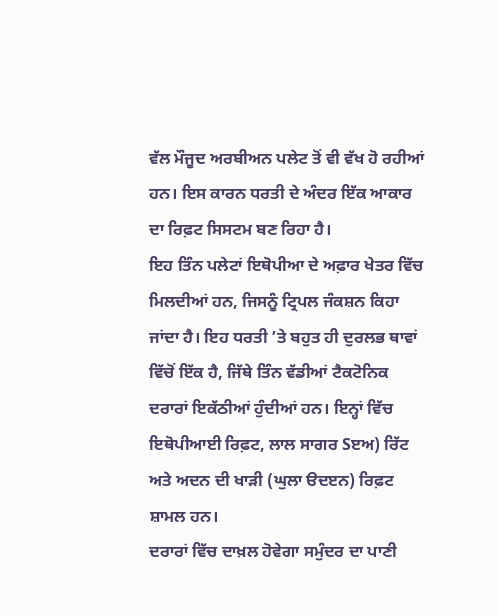ਵੱਲ ਮੌਜੂਦ ਅਰਬੀਅਨ ਪਲੇਟ ਤੋਂ ਵੀ ਵੱਖ ਹੋ ਰਹੀਆਂ ਹਨ। ਇਸ ਕਾਰਨ ਧਰਤੀ ਦੇ ਅੰਦਰ ਇੱਕ ਆਕਾਰ ਦਾ ਰਿਫ਼ਟ ਸਿਸਟਮ ਬਣ ਰਿਹਾ ਹੈ।
ਇਹ ਤਿੰਨ ਪਲੇਟਾਂ ਇਥੋਪੀਆ ਦੇ ਅਫ਼ਾਰ ਖੇਤਰ ਵਿੱਚ ਮਿਲਦੀਆਂ ਹਨ, ਜਿਸਨੂੰ ਟ੍ਰਿਪਲ ਜੰਕਸ਼ਨ ਕਿਹਾ ਜਾਂਦਾ ਹੈ। ਇਹ ਧਰਤੀ ’ਤੇ ਬਹੁਤ ਹੀ ਦੁਰਲਭ ਥਾਵਾਂ ਵਿੱਚੋਂ ਇੱਕ ਹੈ, ਜਿੱਥੇ ਤਿੰਨ ਵੱਡੀਆਂ ਟੈਕਟੋਨਿਕ ਦਰਾਰਾਂ ਇਕੱਠੀਆਂ ਹੁੰਦੀਆਂ ਹਨ। ਇਨ੍ਹਾਂ ਵਿੱਚ ਇਥੋਪੀਆਈ ਰਿਫ਼ਟ, ਲਾਲ ਸਾਗਰ Sੲਅ) ਰਿੱਟ ਅਤੇ ਅਦਨ ਦੀ ਖਾੜੀ (ਘੁਲਾ ੳਦੲਨ) ਰਿਫ਼ਟ ਸ਼ਾਮਲ ਹਨ।
ਦਰਾਰਾਂ ਵਿੱਚ ਦਾਖ਼ਲ ਹੋਵੇਗਾ ਸਮੁੰਦਰ ਦਾ ਪਾਣੀ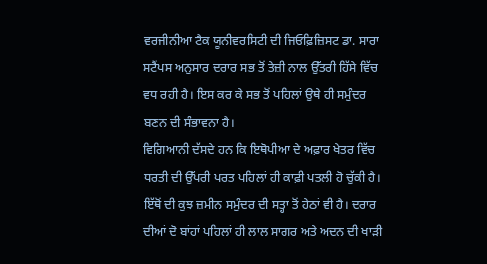ਵਰਜੀਨੀਆ ਟੈਕ ਯੂਨੀਵਰਸਿਟੀ ਦੀ ਜਿਓਫ਼ਿਜ਼ਿਸਟ ਡਾ. ਸਾਰਾ ਸਟੈਂਪਸ ਅਨੁਸਾਰ ਦਰਾਰ ਸਭ ਤੋਂ ਤੇਜ਼ੀ ਨਾਲ ਉੱਤਰੀ ਹਿੱਸੇ ਵਿੱਚ ਵਧ ਰਹੀ ਹੈ। ਇਸ ਕਰ ਕੇ ਸਭ ਤੋਂ ਪਹਿਲਾਂ ਉਥੇ ਹੀ ਸਮੁੰਦਰ ਬਣਨ ਦੀ ਸੰਭਾਵਨਾ ਹੈ।
ਵਿਗਿਆਨੀ ਦੱਸਦੇ ਹਨ ਕਿ ਇਥੋਪੀਆ ਦੇ ਅਫ਼ਾਰ ਖੇਤਰ ਵਿੱਚ ਧਰਤੀ ਦੀ ਉੱਪਰੀ ਪਰਤ ਪਹਿਲਾਂ ਹੀ ਕਾਫ਼ੀ ਪਤਲੀ ਹੋ ਚੁੱਕੀ ਹੈ। ਇੱਥੋਂ ਦੀ ਕੁਝ ਜ਼ਮੀਨ ਸਮੁੰਦਰ ਦੀ ਸਤ੍ਹਾ ਤੋਂ ਹੇਠਾਂ ਵੀ ਹੈ। ਦਰਾਰ ਦੀਆਂ ਦੋ ਬਾਂਹਾਂ ਪਹਿਲਾਂ ਹੀ ਲਾਲ ਸਾਗਰ ਅਤੇ ਅਦਨ ਦੀ ਖਾੜੀ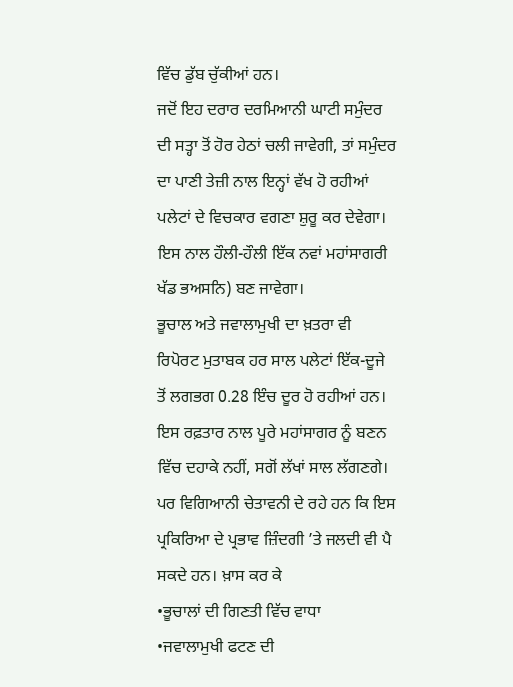ਵਿੱਚ ਡੁੱਬ ਚੁੱਕੀਆਂ ਹਨ।
ਜਦੋਂ ਇਹ ਦਰਾਰ ਦਰਮਿਆਨੀ ਘਾਟੀ ਸਮੁੰਦਰ ਦੀ ਸਤ੍ਹਾ ਤੋਂ ਹੋਰ ਹੇਠਾਂ ਚਲੀ ਜਾਵੇਗੀ, ਤਾਂ ਸਮੁੰਦਰ ਦਾ ਪਾਣੀ ਤੇਜ਼ੀ ਨਾਲ ਇਨ੍ਹਾਂ ਵੱਖ ਹੋ ਰਹੀਆਂ ਪਲੇਟਾਂ ਦੇ ਵਿਚਕਾਰ ਵਗਣਾ ਸ਼ੁਰੂ ਕਰ ਦੇਵੇਗਾ। ਇਸ ਨਾਲ ਹੌਲੀ-ਹੌਲੀ ਇੱਕ ਨਵਾਂ ਮਹਾਂਸਾਗਰੀ ਖੱਡ ਭਅਸਨਿ) ਬਣ ਜਾਵੇਗਾ।
ਭੂਚਾਲ ਅਤੇ ਜਵਾਲਾਮੁਖੀ ਦਾ ਖ਼ਤਰਾ ਵੀ
ਰਿਪੋਰਟ ਮੁਤਾਬਕ ਹਰ ਸਾਲ ਪਲੇਟਾਂ ਇੱਕ-ਦੂਜੇ ਤੋਂ ਲਗਭਗ 0.28 ਇੰਚ ਦੂਰ ਹੋ ਰਹੀਆਂ ਹਨ। ਇਸ ਰਫ਼ਤਾਰ ਨਾਲ ਪੂਰੇ ਮਹਾਂਸਾਗਰ ਨੂੰ ਬਣਨ ਵਿੱਚ ਦਹਾਕੇ ਨਹੀਂ, ਸਗੋਂ ਲੱਖਾਂ ਸਾਲ ਲੱਗਣਗੇ। ਪਰ ਵਿਗਿਆਨੀ ਚੇਤਾਵਨੀ ਦੇ ਰਹੇ ਹਨ ਕਿ ਇਸ ਪ੍ਰਕਿਰਿਆ ਦੇ ਪ੍ਰਭਾਵ ਜ਼ਿੰਦਗੀ ’ਤੇ ਜਲਦੀ ਵੀ ਪੈ ਸਕਦੇ ਹਨ। ਖ਼ਾਸ ਕਰ ਕੇ
•ਭੂਚਾਲਾਂ ਦੀ ਗਿਣਤੀ ਵਿੱਚ ਵਾਧਾ
•ਜਵਾਲਾਮੁਖੀ ਫਟਣ ਦੀ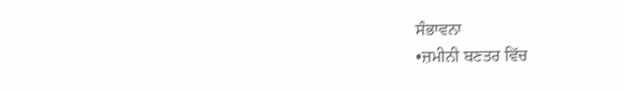ਸੰਭਾਵਨਾ
•ਜ਼ਮੀਨੀ ਬਣਤਰ ਵਿੱਚ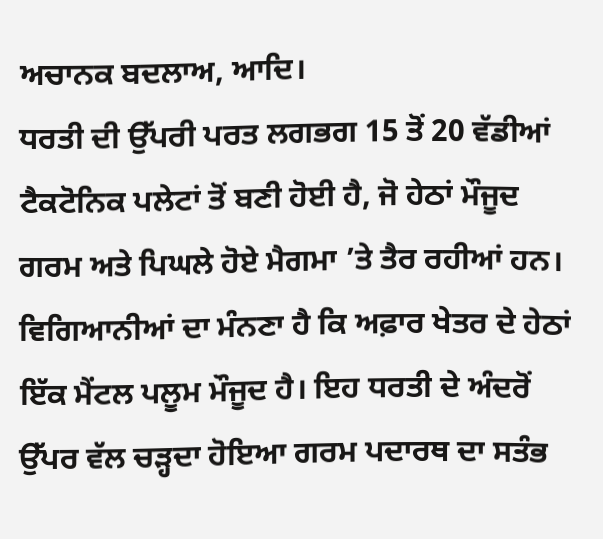ਅਚਾਨਕ ਬਦਲਾਅ, ਆਦਿ।
ਧਰਤੀ ਦੀ ਉੱਪਰੀ ਪਰਤ ਲਗਭਗ 15 ਤੋਂ 20 ਵੱਡੀਆਂ ਟੈਕਟੋਨਿਕ ਪਲੇਟਾਂ ਤੋਂ ਬਣੀ ਹੋਈ ਹੈ, ਜੋ ਹੇਠਾਂ ਮੌਜੂਦ ਗਰਮ ਅਤੇ ਪਿਘਲੇ ਹੋਏ ਮੈਗਮਾ ’ਤੇ ਤੈਰ ਰਹੀਆਂ ਹਨ।
ਵਿਗਿਆਨੀਆਂ ਦਾ ਮੰਨਣਾ ਹੈ ਕਿ ਅਫ਼ਾਰ ਖੇਤਰ ਦੇ ਹੇਠਾਂ ਇੱਕ ਮੈਂਟਲ ਪਲੂਮ ਮੌਜੂਦ ਹੈ। ਇਹ ਧਰਤੀ ਦੇ ਅੰਦਰੋਂ ਉੱਪਰ ਵੱਲ ਚੜ੍ਹਦਾ ਹੋਇਆ ਗਰਮ ਪਦਾਰਥ ਦਾ ਸਤੰਭ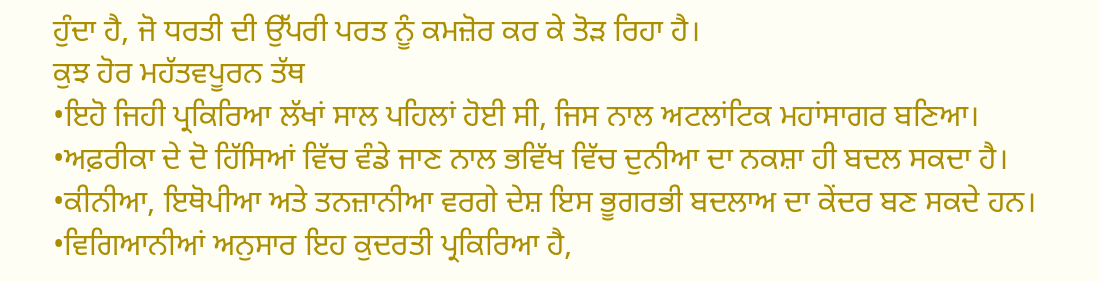ਹੁੰਦਾ ਹੈ, ਜੋ ਧਰਤੀ ਦੀ ਉੱਪਰੀ ਪਰਤ ਨੂੰ ਕਮਜ਼ੋਰ ਕਰ ਕੇ ਤੋੜ ਰਿਹਾ ਹੈ।
ਕੁਝ ਹੋਰ ਮਹੱਤਵਪੂਰਨ ਤੱਥ
•ਇਹੋ ਜਿਹੀ ਪ੍ਰਕਿਰਿਆ ਲੱਖਾਂ ਸਾਲ ਪਹਿਲਾਂ ਹੋਈ ਸੀ, ਜਿਸ ਨਾਲ ਅਟਲਾਂਟਿਕ ਮਹਾਂਸਾਗਰ ਬਣਿਆ।
•ਅਫ਼ਰੀਕਾ ਦੇ ਦੋ ਹਿੱਸਿਆਂ ਵਿੱਚ ਵੰਡੇ ਜਾਣ ਨਾਲ ਭਵਿੱਖ ਵਿੱਚ ਦੁਨੀਆ ਦਾ ਨਕਸ਼ਾ ਹੀ ਬਦਲ ਸਕਦਾ ਹੈ।
•ਕੀਨੀਆ, ਇਥੋਪੀਆ ਅਤੇ ਤਨਜ਼ਾਨੀਆ ਵਰਗੇ ਦੇਸ਼ ਇਸ ਭੂਗਰਭੀ ਬਦਲਾਅ ਦਾ ਕੇਂਦਰ ਬਣ ਸਕਦੇ ਹਨ।
•ਵਿਗਿਆਨੀਆਂ ਅਨੁਸਾਰ ਇਹ ਕੁਦਰਤੀ ਪ੍ਰਕਿਰਿਆ ਹੈ,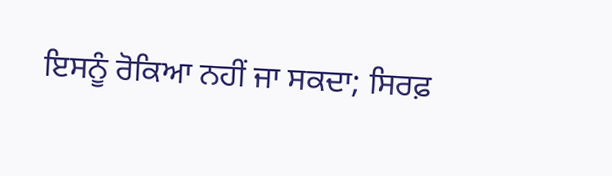ਇਸਨੂੰ ਰੋਕਿਆ ਨਹੀਂ ਜਾ ਸਕਦਾ; ਸਿਰਫ਼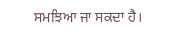ਸਮਝਿਆ ਜਾ ਸਕਦਾ ਹੈ।